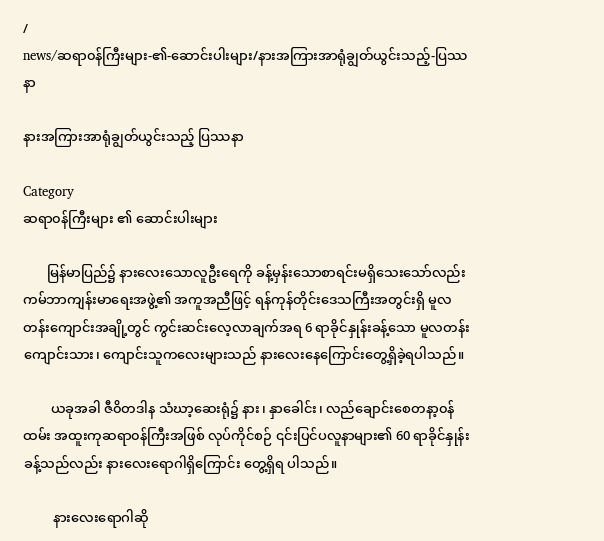/
news/ဆရာ၀န်ကြီးများ-၏-ဆောင်းပါးများ/နားအကြားအာရုံချွတ်ယွင်းသည့်-ပြဿနာ

နားအကြားအာရုံချွတ်ယွင်းသည့် ပြဿနာ

Category
ဆရာ၀န်ကြီးများ ၏ ဆောင်းပါးများ

       မြန်မာပြည်၌ နားလေးသောလူဦးရေကို ခန့်မှန်းသောစာရင်းမရှိသေးသော်လည်း ကမ်ဘာကျန်းမာရေးအဖွဲ့၏ အကူအညီဖြင့် ရန်ကုန်တိုင်းဒေသကြီးအတွင်းရှိ မူလတန်းကျောင်းအချို့တွင် ကွင်းဆင်းလေ့လာချက်အရ 6 ရာခိုင်နှုန်းခန့်သော မူလတန်းကျောင်းသား၊ ကျောင်းသူကလေးများသည် နားလေးနေကြောင်းတွေ့ရှိခဲ့ရပါသည်။

        ယခုအခါ ဇီ၀ိတဒါန သံဃာ့ဆေးရုံ၌ နား၊ နှာခေါင်း၊ လည်ချောင်းစေတနာ့၀န်ထမ်း အထူးကုဆရာ၀န်ကြီးအဖြစ် လုပ်ကိုင်စဉ် ၎င်းပြင်ပလူနာများ၏ 60 ရာခိုင်နှုန်းခန့်သည်လည်း နားလေးရောဂါရှိကြောင်း တွေ့ရှိရ ပါသည်။

         နားလေးရောဂါဆို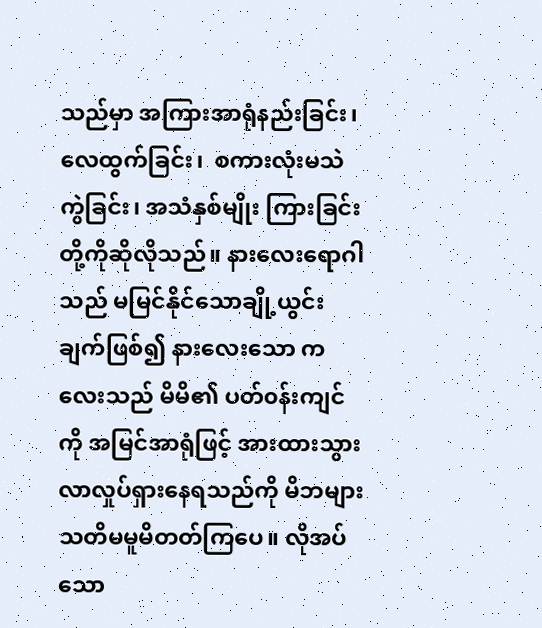သည်မှာ အကြားအာရုံနည်းခြင်း၊ လေထွက်ခြင်း၊  စကားလုံးမသဲကွဲခြင်း၊ အသံနှစ်မျိုး ကြားခြင်းတို့ကိုဆိုလိုသည်။ နားလေးရောဂါသည် မမြင်နိုင်သောချို့ယွင်းချက်ဖြစ်၍ နားလေးသော ကလေးသည် မိမိ၏ ပတ်၀န်းကျင်ကို အမြင်အာရုံဖြင့် အားထားသွားလာလှုပ်ရှားနေရသည်ကို မိဘများသတိမမူမိတတ်ကြပေ။ လိုအပ်သော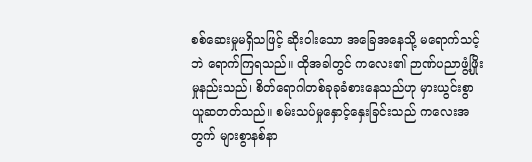စစ်ဆေးမှုမရှိသဖြင့် ဆိုးဝါးသော အခြေအနေသို့ မရောက်သင့်ဘဲ ရောက်ကြရသည်။ ထိုအခါတွင် ကလေး၏ ဉာဏ်ပညာဖွံ့ဖြိုးမှုနည်းသည်၊ စိတ်ရောဂါတစ်ခုခုခံစားနေသည်ဟု မှားယွင်းစွာ ယူဆတတ်သည်။ စမ်းသပ်မှုနှောင့်နှေးခြင်းသည် ကလေးအတွက် များစွာနစ်နာ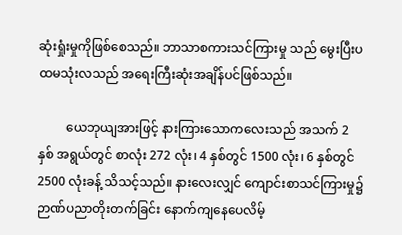ဆုံးရှုံးမှုကိုဖြစ်စေသည်။ ဘာသာစကားသင်ကြားမှု သည် မွေးပြီးပထမသုံးလသည် အရေးကြီးဆုံးအချိန်ပင်ဖြစ်သည်။

         ယေဘုယျအားဖြင့် နားကြားသောကလေးသည် အသက် 2 နှစ် အရွယ်တွင် စာလုံး 272 လုံး၊ 4 နှစ်တွင် 1500 လုံး၊ 6 နှစ်တွင် 2500 လုံးခန့် သိသင့်သည်။ နားလေးလျှင် ကျောင်းစာသင်ကြားမှု၌ ဉာဏ်ပညာတိုးတက်ခြင်း နောက်ကျနေပေလိမ့်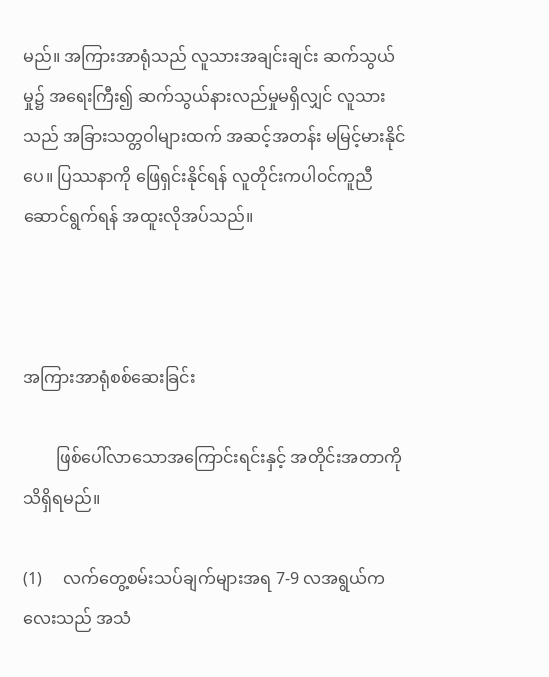မည်။ အကြားအာရုံသည် လူသားအချင်းချင်း ဆက်သွယ်မှု၌ အရေးကြီး၍ ဆက်သွယ်နားလည်မှုမရှိလျှင် လူသားသည် အခြားသတ္တဝါများထက် အဆင့်အတန်း မမြင့်မားနိုင်ပေ။ ပြဿနာကို ဖြေရှင်းနိုင်ရန် လူတိုင်းကပါ၀င်ကူညီဆောင်ရွက်ရန် အထူးလိုအပ်သည်။



အကြားအာရုံစစ်ဆေးခြင်း

        ဖြစ်ပေါ်လာသောအကြောင်းရင်းနှင့် အတိုင်းအတာကို သိရှိရမည်။

(1)     လက်တွေ့စမ်းသပ်ချက်များအရ 7-9 လအရွယ်ကလေးသည် အသံ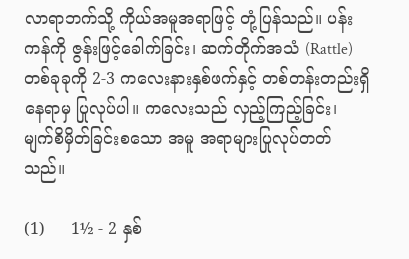လာရာဘက်သို့ ကိုယ်အမူအရာဖြင့် တုံ့ပြန်သည်။ ပန်းကန်ကို ဇွန်းဖြင့်ခေါက်ခြင်း၊ ဆက်တိုက်အသံ (Rattle) တစ်ခုခုကို 2-3 ကလေးနားနှစ်ဖက်နှင့် တစ်တန်းတည်းရှိနေရာမှ ပြုလုပ်ပါ။ ကလေးသည် လှည့်ကြည့်ခြင်း၊  မျက်စိမှိတ်ခြင်းစသော အမူ အရာများပြုလုပ်တတ်သည်။

(1)     1½ - 2 နှစ်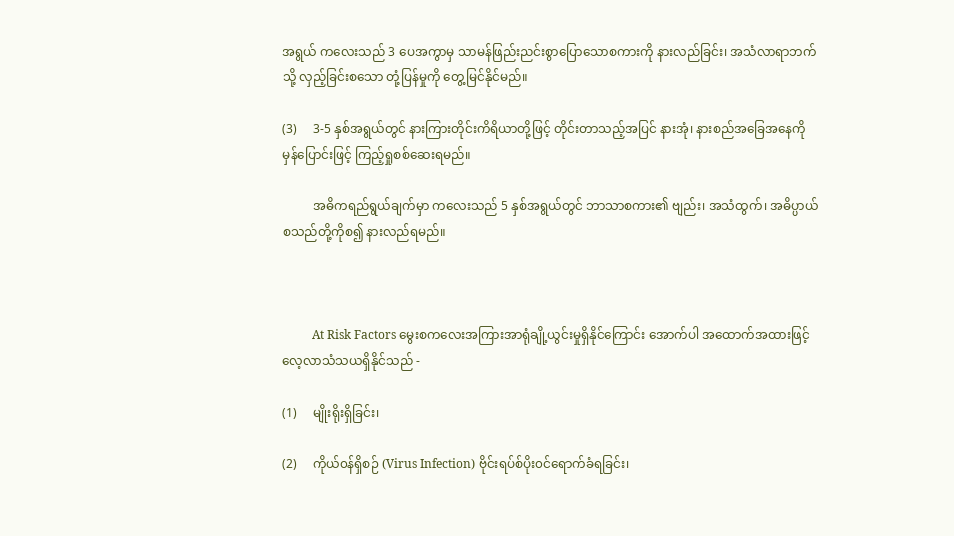အရွယ် ကလေးသည် 3 ပေအကွာမှ သာမန်ဖြည်းညင်းစွာပြောသောစကားကို နားလည်ခြင်း၊ အသံလာရာဘက်သို့ လှည့်ခြင်းစသော တုံ့ပြန်မှုကို တွေ့မြင်နိုင်မည်။

(3)     3-5 နှစ်အရွယ်တွင် နားကြားတိုင်းကိရိယာတို့ဖြင့် တိုင်းတာသည့်အပြင် နားအုံ၊ နားစည်အခြေအနေကို မှန်ပြောင်းဖြင့် ကြည့်ရှုစစ်ဆေးရမည်။

          အဓိကရည်ရွယ်ချက်မှာ ကလေးသည် 5 နှစ်အရွယ်တွင် ဘာသာစကား၏ ဗျည်း၊ အသံထွက်၊ အဓိပ္ပာယ်စသည်တို့ကိုစ၍ နားလည်ရမည်။



          At Risk Factors မွေးစကလေးအကြားအာရုံချို့ယွင်းမှုရှိနိုင်ကြောင်း အောက်ပါ အထောက်အထားဖြင့် လေ့လာသံသယရှိနိုင်သည် -

(1)     မျိုးရိုးရှိခြင်း၊

(2)     ကိုယ်၀န်ရှိစဉ် (Virus Infection) ဗိုင်းရပ်စ်ပိုး၀င်ရောက်ခံရခြင်း၊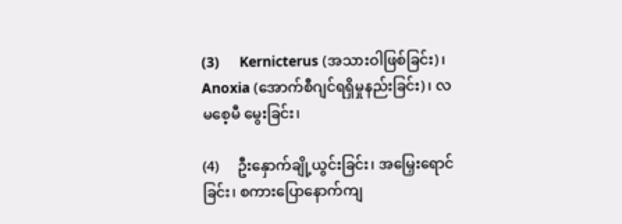(3)     Kernicterus (အသားဝါဖြစ်ခြင်း)၊ Anoxia (အောက်စီဂျင်ရရှိမှုနည်းခြင်း)၊ လမစေ့မီ မွေးခြင်း၊

(4)     ဦးနှောက်ချို့ယွင်းခြင်း၊ အမြှေးရောင်ခြင်း၊ စကားပြောနောက်ကျ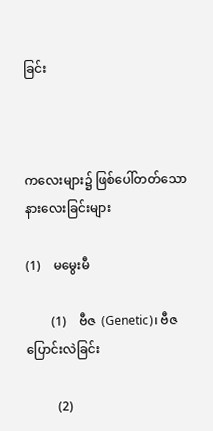ခြင်း



ကလေးများ၌ ဖြစ်ပေါ်တတ်သော နားလေးခြင်းများ

(1)    မမွေးမီ

        (1)    ဗီဇ  (Genetic)၊ ဗီဇပြောင်းလဲခြင်း

          (2)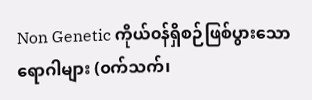Non Genetic ကိုယ်၀န်ရှိစဉ်ဖြစ်ပွားသောရောဂါများ (၀က်သက်၊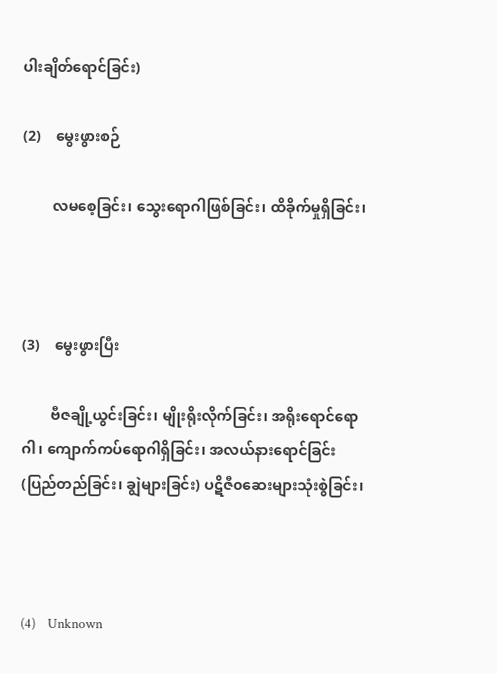ပါးချိတ်ရောင်ခြင်း)

(2)    မွေးဖွားစဉ်

        လမစေ့ခြင်း၊ သွေးရောဂါဖြစ်ခြင်း၊ ထိခိုက်မှုရှိခြင်း၊



(3)    မွေးဖွားပြီး

        ဗီဇချို့ယွင်းခြင်း၊ မျိုးရိုးလိုက်ခြင်း၊ အရိုးရောင်ရောဂါ၊ ကျောက်ကပ်ရောဂါရှိခြင်း၊ အလယ်နားရောင်ခြင်း (ပြည်တည်ခြင်း၊ ချွဲများခြင်း) ပဋိဇီ၀ဆေးများသုံးစွဲခြင်း၊



(4)    Unknown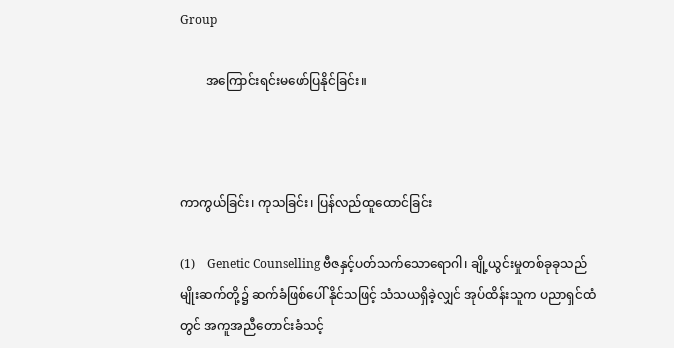Group

        အကြောင်းရင်းမဖော်ပြနိုင်ခြင်း။



ကာကွယ်ခြင်း၊ ကုသခြင်း၊ ပြန်လည်ထူထောင်ခြင်း

(1)    Genetic Counselling ဗီဇနှင့်ပတ်သက်သောရောဂါ၊ ချို့ယွင်းမှုတစ်ခုခုသည် မျိုးဆက်တို့၌ ဆက်ခံဖြစ်ပေါ် နိုင်သဖြင့် သံသယရှိခဲ့လျှင် အုပ်ထိန်းသူက ပညာရှင်ထံတွင် အကူအညီတောင်းခံသင့်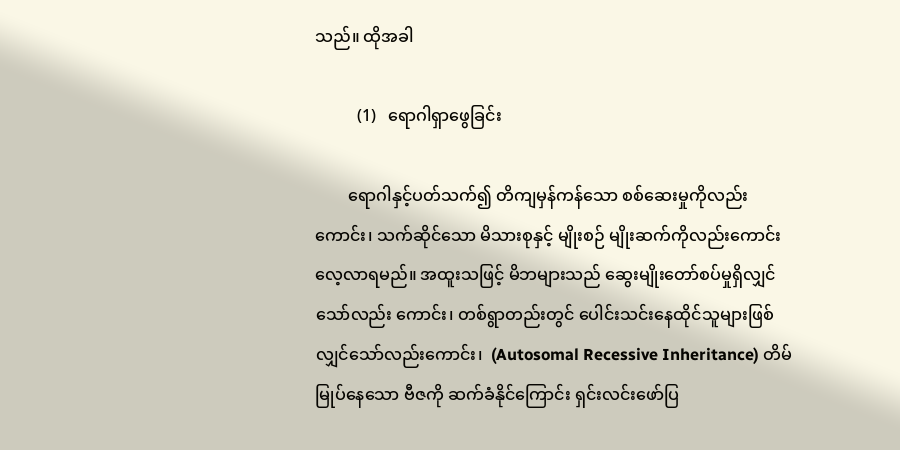သည်။ ထိုအခါ

          (1)   ရောဂါရှာဖွေခြင်း

        ရောဂါနှင့်ပတ်သက်၍ တိကျမှန်ကန်သော စစ်ဆေးမှုကိုလည်းကောင်း၊ သက်ဆိုင်သော မိသားစုနှင့် မျိုးစဉ် မျိုးဆက်ကိုလည်းကောင်းလေ့လာရမည်။ အထူးသဖြင့် မိဘများသည် ဆွေးမျိုးတော်စပ်မှုရှိလျှင်သော်လည်း ကောင်း၊ တစ်ရွာတည်းတွင် ပေါင်းသင်းနေထိုင်သူများဖြစ်လျှင်သော်လည်းကောင်း၊  (Autosomal Recessive Inheritance) တိမ်မြုပ်နေသော ဗီဇကို ဆက်ခံနိုင်ကြောင်း ရှင်းလင်းဖော်ပြ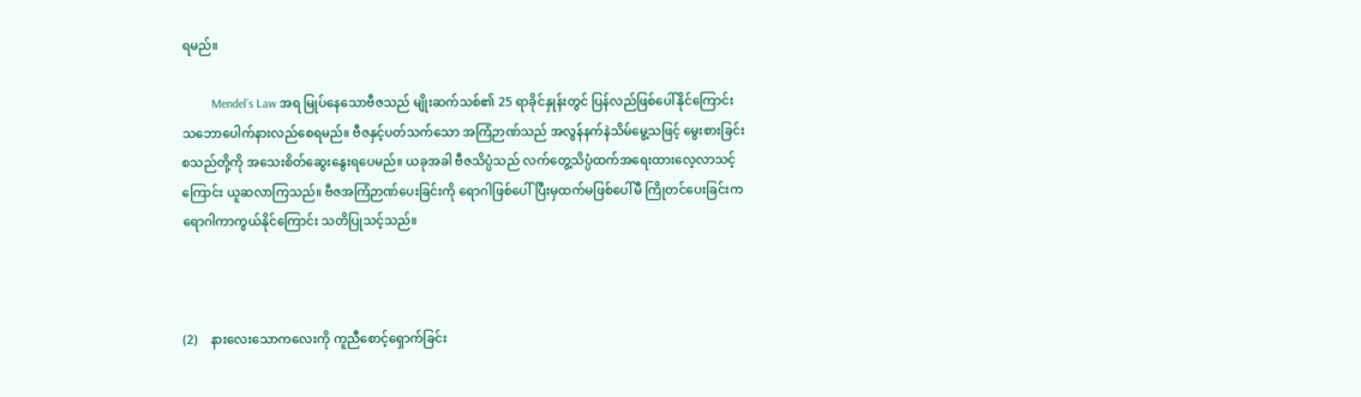ရမည်။

          Mendel’s Law အရ မြုပ်နေသောဗီဇသည် မျိုးဆက်သစ်၏ 25 ရာခိုင်နှုန်းတွင် ပြန်လည်ဖြစ်ပေါ်နိုင်ကြောင်း သဘောပေါက်နားလည်စေရမည်။ ဗီဇနှင့်ပတ်သက်သော အကြံဉာဏ်သည် အလွန်နက်နဲသိမ်မွေ့သဖြင့် မွေးစားခြင်းစသည်တို့ကို အသေးစိတ်ဆွေးနွေးရပေမည်။ ယခုအခါ ဗီဇသိပ္ပံသည် လက်တွေ့သိပ္ပံထက်အရေးထားလေ့လာသင့်ကြောင်း ယူဆလာကြသည်။ ဗီဇအကြံဉာဏ်ပေးခြင်းကို ရောဂါဖြစ်ပေါ်ပြီးမှထက်မဖြစ်ပေါ်မီ ကြိုတင်ပေးခြင်းက ရောဂါကာကွယ်နိုင်ကြောင်း သတိပြုသင့်သည်။



(2)    နားလေးသောကလေးကို ကူညီစောင့်ရှောက်ခြင်း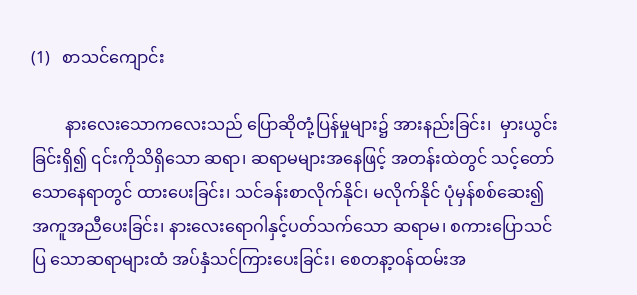(1)   စာသင်ကျောင်း

        နားလေးသောကလေးသည် ပြောဆိုတုံ့ပြန်မှုများ၌ အားနည်းခြင်း၊  မှားယွင်းခြင်းရှိ၍ ၎င်းကိုသိရှိသော ဆရာ၊ ဆရာမများအနေဖြင့် အတန်းထဲတွင် သင့်တော်သောနေရာတွင် ထားပေးခြင်း၊ သင်ခန်းစာလိုက်နိုင်၊ မလိုက်နိုင် ပုံမှန်စစ်ဆေး၍ အကူအညီပေးခြင်း၊ နားလေးရောဂါနှင့်ပတ်သက်သော ဆရာမ၊ စကားပြောသင်ပြ သောဆရာများထံ အပ်နှံသင်ကြားပေးခြင်း၊ စေတနာ့၀န်ထမ်းအ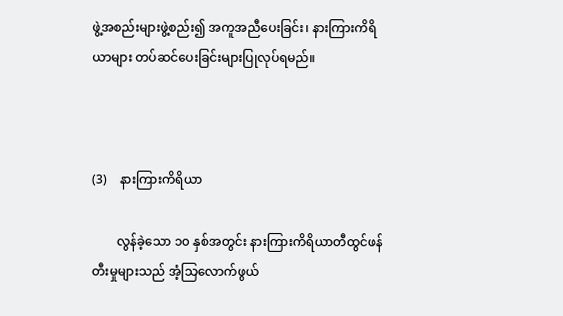ဖွဲ့အစည်းများဖွဲ့စည်း၍ အကူအညီပေးခြင်း၊ နားကြားကိရိယာများ တပ်ဆင်ပေးခြင်းများပြုလုပ်ရမည်။



(3)    နားကြားကိရိယာ

        လွန်ခဲ့သော ၁၀ နှစ်အတွင်း နားကြားကိရိယာတီထွင်ဖန်တီးမှုများသည် အံ့သြလောက်ဖွယ်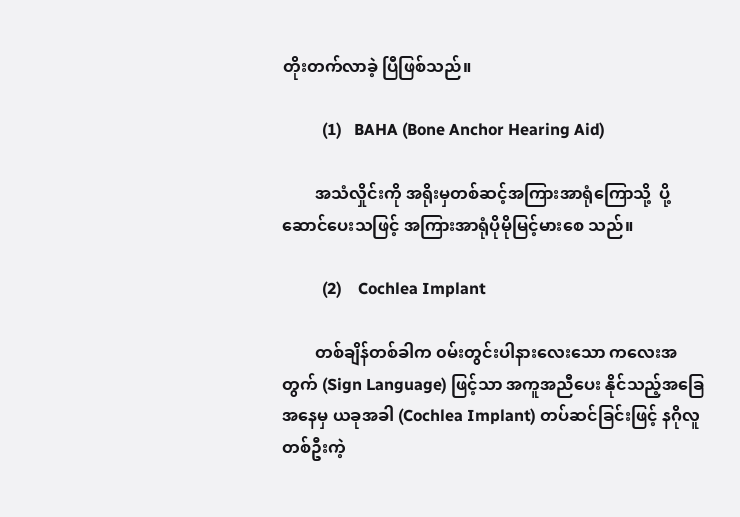တိုးတက်လာခဲ့ ပြီဖြစ်သည်။

          (1)   BAHA (Bone Anchor Hearing Aid)

        အသံလှိုင်းကို အရိုးမှတစ်ဆင့်အကြားအာရုံကြောသို့  ပို့ဆောင်ပေးသဖြင့် အကြားအာရုံပိုမိုမြင့်မားစေ သည်။

          (2)    Cochlea Implant

        တစ်ချိန်တစ်ခါက ၀မ်းတွင်းပါနားလေးသော ကလေးအတွက် (Sign Language) ဖြင့်သာ အကူအညီပေး နိုင်သည့်အခြေအနေမှ ယခုအခါ (Cochlea Implant) တပ်ဆင်ခြင်းဖြင့် နဂိုလူတစ်ဦးကဲ့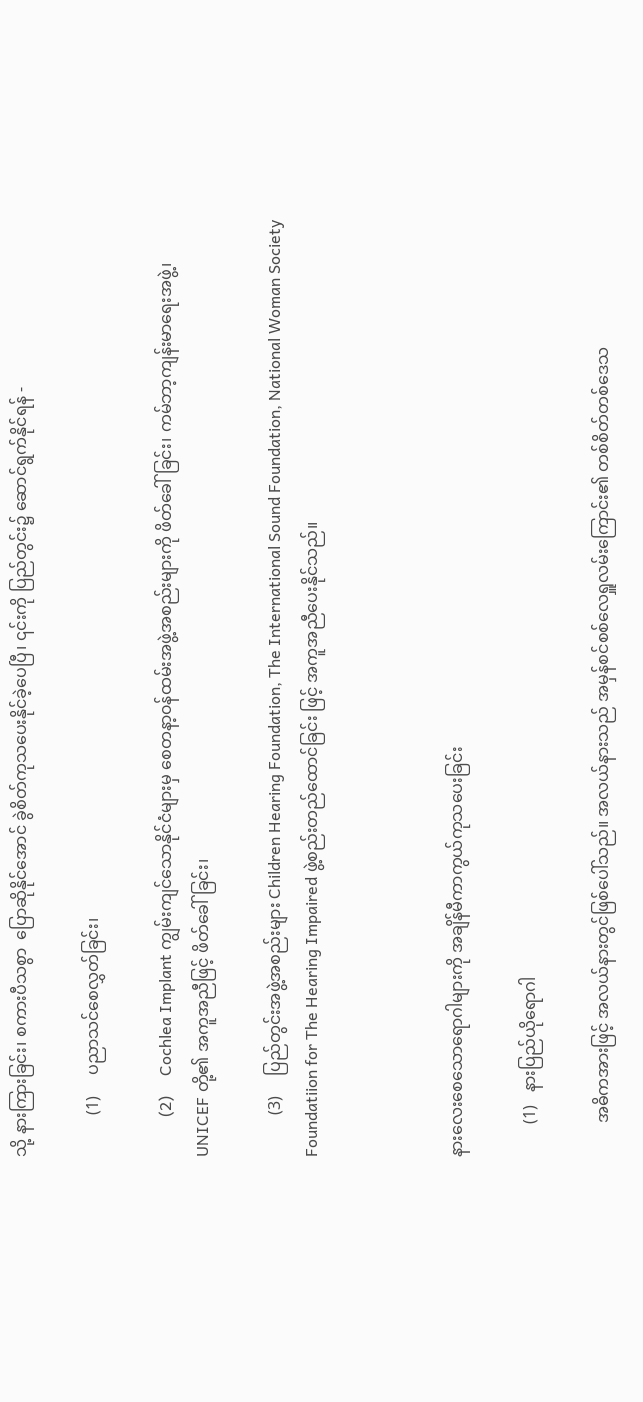သို့ နားကြားခြင်း၊ စကားပီသစွာ  ပြောဆိုနိုင်အောင် ခွဲစိတ်ကုသပေးနိုင်ခဲ့ပေပြီ၊ ၎င်းကို ပြည်တွင်း၌ ဆောင်ရွက်နိုင်ရန် -

          (1)     ပညာသင်စေလွှတ်ခြင်း၊

          (2)     Cochlea Implant ကျွမ်းကျင်သောနိုင်ငံများမှ စေတနာ့၀န်ထမ်းအဖွဲ့အစည်းများကို ဖိတ်ခေါ်ခြင်း၊ ကမ်ဘာ့ကျန်းမာရေးအဖွဲ့၊ UNICEF တို့၏ အကူအညီဖြင့် ဖိတ်ခေါ်ခြင်း၊

          (3)     ပြည်တွင်းအဖွဲ့အစည်းများ Children Hearing Foundation, The International Sound Foundation, National Woman Society Foundatiion for The Hearing Impaired ဖွဲ့စည်းတည်ထောင်ခြင်း ဖြင့် အကူအညီပေးနိုင်သည်။



နားလေးစေသောရောဂါများကို အချိန်မီကာကွယ်ကုသပေးခြင်း

        (1)   နားပြည်ယိုရောဂါ

        အဓိကအားဖြင့် အလယ်နားတွင်ဖြစ်ပေါ်သည်။ အလယ်နားသည် အမှန်စင်စစ်လေရှူလမ်းကြောင်း၏ တစ်စိတ်တစ်ဒေသ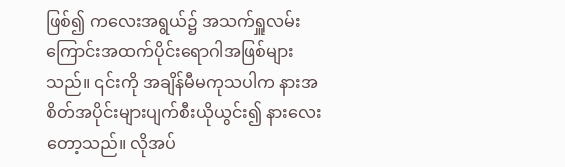ဖြစ်၍ ကလေးအရွယ်၌ အသက်ရှူလမ်းကြောင်းအထက်ပိုင်းရောဂါအဖြစ်များသည်။ ၎င်းကို အချိန်မီမကုသပါက နားအစိတ်အပိုင်းများပျက်စီးယိုယွင်း၍ နားလေးတော့သည်။ လိုအပ်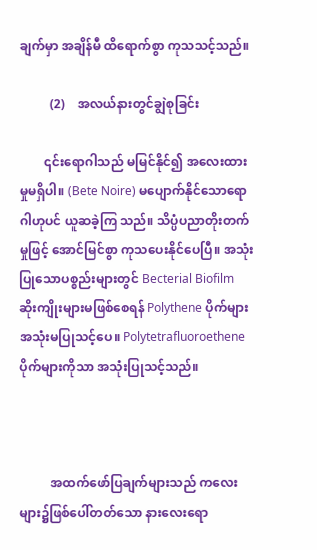ချက်မှာ အချိန်မီ ထိရောက်စွာ ကုသသင့်သည်။

          (2)    အလယ်နားတွင်ချွဲစုခြင်း

        ၎င်းရောဂါသည် မမြင်နိုင်၍ အလေးထားမှုမရှိပါ။ (Bete Noire) မပျောက်နိုင်သောရောဂါဟုပင် ယူဆခဲ့ကြ သည်။ သိပ္ပံပညာတိုးတက်မှုဖြင့် အောင်မြင်စွာ ကုသပေးနိုင်ပေပြီ။ အသုံးပြုသောပစ္စည်းများတွင် Becterial Biofilm ဆိုးကျိုးများမဖြစ်စေရန် Polythene ပိုက်များအသုံးမပြုသင့်ပေ။ Polytetrafluoroethene ပိုက်များကိုသာ အသုံးပြုသင့်သည်။



          အထက်ဖော်ပြချက်များသည် ကလေးများ၌ဖြစ်ပေါ်တတ်သော နားလေးရော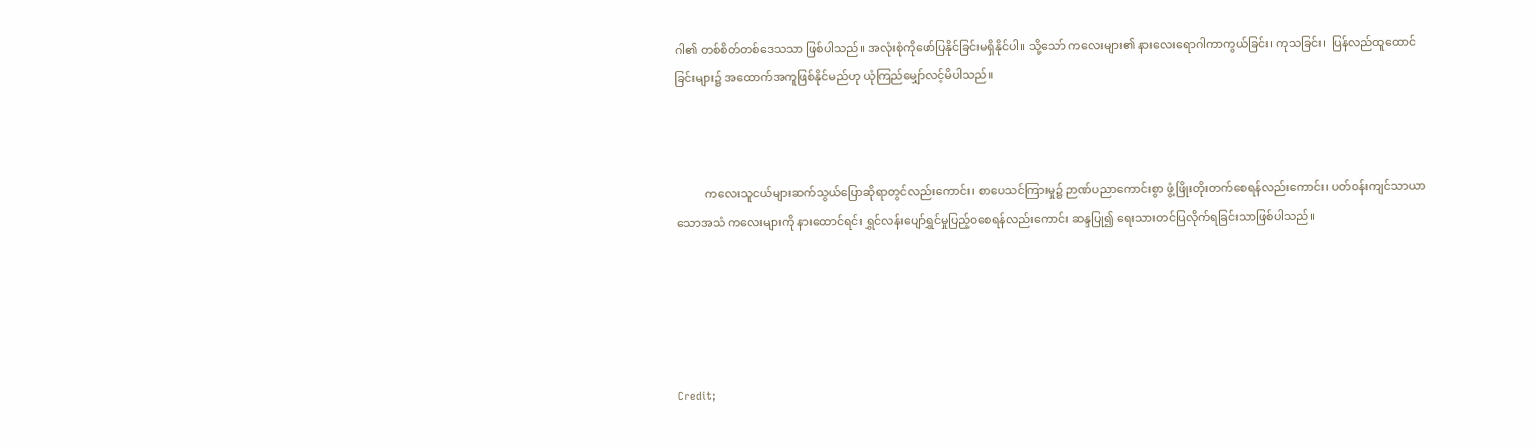ဂါ၏ တစ်စိတ်တစ်ဒေသသာ ဖြစ်ပါသည်။ အလုံးစုံကိုဖော်ပြနိုင်ခြင်းမရှိနိုင်ပါ။ သို့သော် ကလေးများ၏ နားလေးရောဂါကာကွယ်ခြင်း၊ ကုသခြင်း၊  ပြန်လည်ထူထောင်ခြင်းများ၌ အထောက်အကူဖြစ်နိုင်မည်ဟု ယုံကြည်မျှော်လင့်မိပါသည်။



          ကလေးသူငယ်များဆက်သွယ်ပြောဆိုရာတွင်လည်းကောင်း၊ စာပေသင်ကြားမှု၌ ဉာဏ်ပညာကောင်းစွာ ဖွံ့ဖြိုးတိုးတက်စေရန်လည်းကောင်း၊ ပတ်၀န်းကျင်သာယာသောအသံ ကလေးများကို နားထောင်ရင်း ရွှင်လန်းပျော်ရွှင်မှုပြည့်၀စေရန်လည်းကောင်း ဆန္ဒပြု၍ ရေးသားတင်ပြလိုက်ရခြင်းသာဖြစ်ပါသည်။





Credit;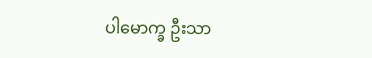ပါမောက္ခ ဦးသာ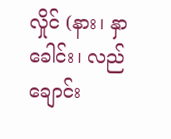လှိုင် (နား၊ နှာခေါင်း၊ လည်ချောင်း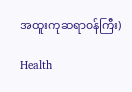အထူးကုဆရာ၀န်ကြီး)

Health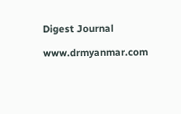Digest Journal

www.drmyanmar.com